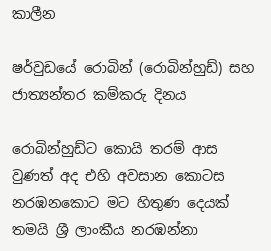කාලීන

ෂර්වුඩයේ රොබින් (රොබින්හුඩ්) සහ ජාත්‍යන්තර කම්කරු දිනය

රොබින්හුඩ්ට කොයි තරම් ආස වුණත් අද එහි අවසාන කොටස නරඹනකොට මට හිතුණ දෙයක් තමයි ශ්‍රී ලාංකීය නරඹන්නා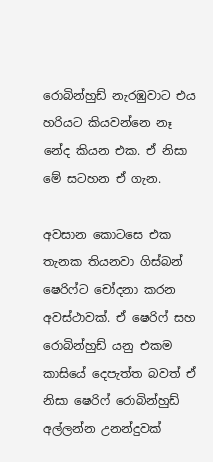රොබින්හුඩ් නැරඹුවාට එය හරියට කියවන්නෙ නෑ නේද කියන එක. ඒ නිසා මේ සටහන ඒ ගැන.

අවසාන කොටසෙ එක තැනක තියනවා ගිස්බන් ෂෙරිෆ්ට චෝදනා කරන අවස්ථාවක්. ඒ ෂෙරිෆ් සහ රොබින්හුඩ් යනු එකම කාසියේ දෙපැත්ත බවත් ඒ නිසා ෂෙරිෆ් රොබින්හුඩ් අල්ලන්න උනන්දුවක්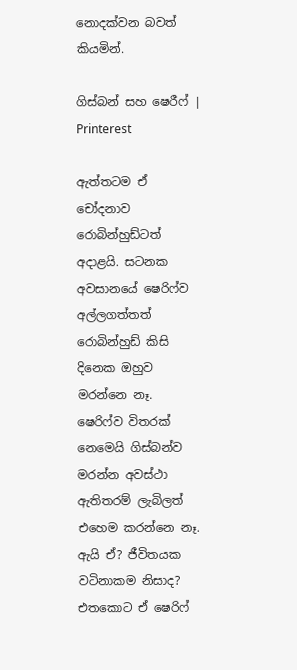නොදක්වන බවත් කියමින්.

ගිස්බන් සහ ෂෙරීෆ් | Printerest

ඇත්තටම ඒ චෝදනාව රොබින්හුඩ්ටත් අදාළයි. සටනක අවසානයේ ෂෙරිෆ්ව අල්ලගත්තත් රොබින්හුඩ් කිසි දිනෙක ඔහුව මරන්නෙ නෑ. ෂෙරිෆ්ව විතරක් නෙමෙයි ගිස්බන්ව මරන්න අවස්ථා ඇතිතරම් ලැබිලත් එහෙම කරන්නෙ නෑ. ඇයි ඒ? ජීවිතයක වටිනාකම නිසාද? එතකොට ඒ ෂෙරිෆ්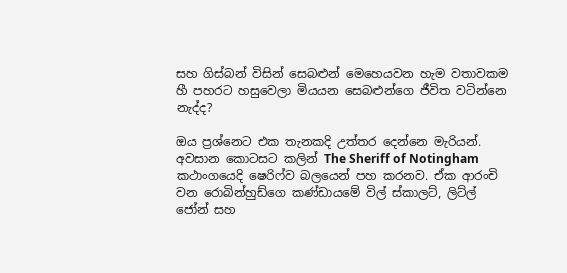සහ ගිස්බන් විසින් සෙබළුන් මෙහෙයවන හැම වතාවකම හී පහරට හසුවෙලා මියයන සෙබළුන්ගෙ ජීවිත වටින්නෙ නැද්ද?

ඔය ප්‍රශ්නෙට එක තැනකදි උත්තර දෙන්නෙ මැරියන්. අවසාන කොටසට කලින් The Sheriff of Notingham කථාංගයෙදි ෂෙරිෆ්ව බලයෙන් පහ කරනව. ඒක ආරංචි වන රොබින්හුඩ්ගෙ කණ්ඩායමේ විල් ස්කාලට්, ලිට්ල් ජෝන් සහ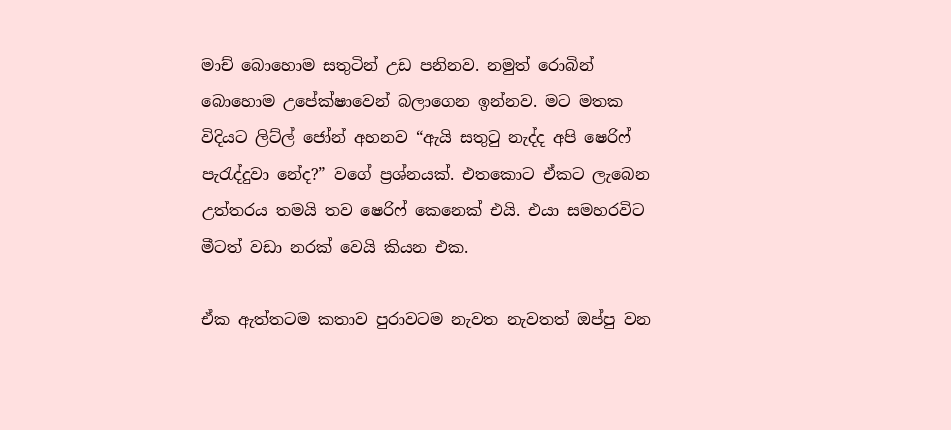මාච් බොහොම සතුටින් උඩ පනිනව. නමුත් රොබින් බොහොම උපේක්ෂාවෙන් බලාගෙන ඉන්නව. මට මතක විදියට ලිට්ල් ජෝන් අහනව “ඇයි සතුටු නැද්ද අපි ෂෙරිෆ් පැරැද්දුවා නේද?” වගේ ප්‍රශ්නයක්. එතකොට ඒකට ලැබෙන උත්තරය තමයි තව ෂෙරිෆ් කෙනෙක් එයි. එයා සමහරවිට මීටත් වඩා නරක් වෙයි කියන එක.

ඒක ඇත්තටම කතාව පුරාවටම නැවත නැවතත් ඔප්පු වන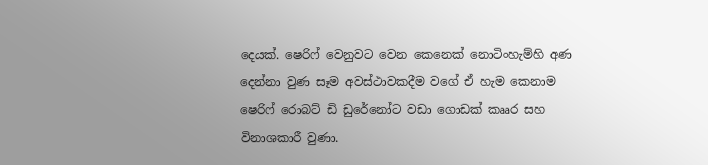දෙයක්. ෂෙරිෆ් වෙනුවට වෙන කෙනෙක් නොටිංහැම්හි අණ දෙන්නා වුණ සෑම අවස්ථාවකදීම වගේ ඒ හැම කෙනාම ෂෙරිෆ් රොබට් ඩි ඩුරේනෝට වඩා ගොඩක් කෲර සහ විනාශකාරී වුණා.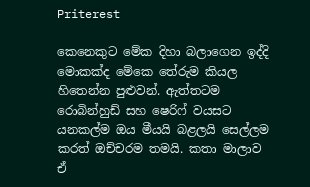Priterest

කෙනෙකුට මේක දිහා බලාගෙන ඉද්දි මොකක්ද මේකෙ තේරුම කියල හිතෙන්න පුළුවන්. ඇත්තටම රොබින්හුඩ් සහ ෂෙරිෆ් වයසට යනකල්ම ඔය මීයයි බළලයි සෙල්ලම කරත් ඔච්චරම තමයි. කතා මාලාව ඒ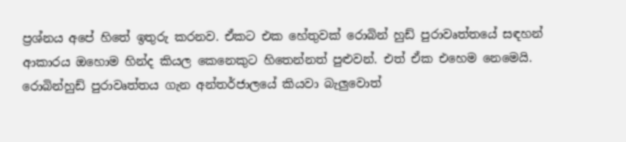ප්‍රශ්නය අපේ හිතේ ඉතුරු කරනව. ඒකට එක හේතුවක් රොබින් හුඩ් පුරාවෘත්තයේ සඳහන් ආකාරය ඔහොම හින්ද කියල කෙනෙකුට හිතෙන්නත් පුළුවන්. එත් ඒක එහෙම නෙමෙයි. රොබින්හුඩ් පුරාවෘත්තය ගැන අන්තර්ජාලයේ කියවා බැලුවොත්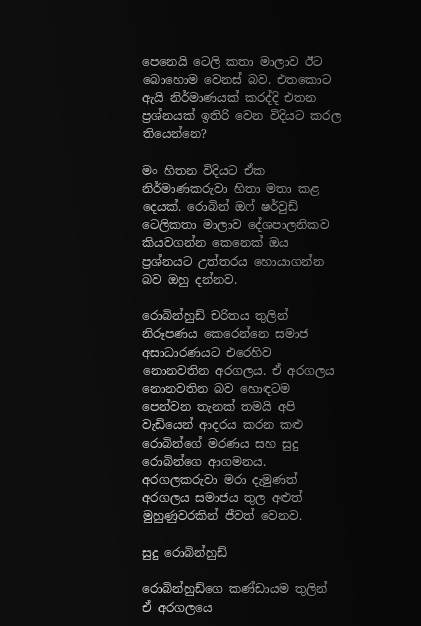පෙනෙයි ටෙලි කතා මාලාව ඊට බොහොම වෙනස් බව. එතකොට ඇයි නිර්මාණයක් කරද්දි එතන ප්‍රශ්නයක් ඉතිරි වෙන විදියට කරල තියෙන්නෙ?

මං හිතන විදියට ඒක නිර්මාණකරුවා හිතා මතා කළ දෙයක්. රොබින් ඔෆ් ෂර්වුඩ් ටෙලිකතා මාලාව දේශපාලනිකව කියවගන්න කෙනෙක් ඔය ප්‍රශ්නයට උත්තරය හොයාගන්න බව ඔහු දන්නව.

රොබින්හුඩ් චරිතය තුලින් නිරූපණය කෙරෙන්නෙ සමාජ අසාධාරණයට එරෙහිව නොනවතින අරගලය. ඒ අරගලය නොනවතින බව හොඳටම පෙන්වන තැනක් තමයි අපි වැඩියෙන් ආදරය කරන කළු රොබින්ගේ මරණය සහ සුදු රොබින්ගෙ ආගමනය. අරගලකරුවා මරා දැමුණත් අරගලය සමාජය තුල අළුත් මුහුණුවරකින් ජීවත් වෙනව.

සුදු රොබින්හුඩ්

රොබින්හුඩ්ගෙ කණ්ඩායම තුලින් ඒ අරගලයෙ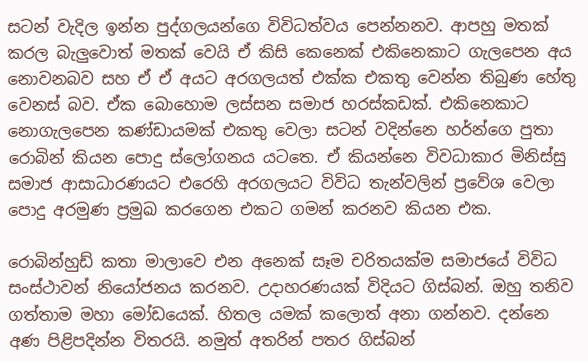සටන් වැදිල ඉන්න පුද්ගලයන්ගෙ විවිධත්වය පෙන්නනව. ආපහු මතක් කරල බැලුවොත් මතක් වෙයි ඒ කිසි කෙනෙක් එකිනෙකාට ගැලපෙන අය නොවනබව සහ ඒ ඒ අයට අරගලයත් එක්ක එකතු වෙන්න තිබුණ හේතු වෙනස් බව. ඒක බොහොම ලස්සන සමාජ හරස්කඩක්. එකිනෙකාට නොගැලපෙන කණ්ඩායමක් එකතු වෙලා සටන් වදින්නෙ හර්න්ගෙ පුතා රොබින් කියන පොදු ස්ලෝගනය යටතෙ. ඒ කියන්නෙ විවධාකාර මිනිස්සු සමාජ ආසාධාරණයට එරෙහි අරගලයට විවිධ තැන්වලින් ප්‍රවේශ වෙලා පොදු අරමුණ ප්‍රමුඛ කරගෙන එකට ගමන් කරනව කියන එක.

රොබින්හුඩ් කතා මාලාවෙ එන අනෙක් සෑම චරිතයක්ම සමාජයේ විවිධ සංස්ථාවන් නියෝජනය කරනව. උදාහරණයක් විදියට ගිස්බන්. ඔහු තනිව ගත්තාම මහා මෝඩයෙක්. හිතල යමක් කලොත් අනා ගන්නව. දන්නෙ අණ පිළිපදින්න විතරයි. නමුත් අතරින් පතර ගිස්බන්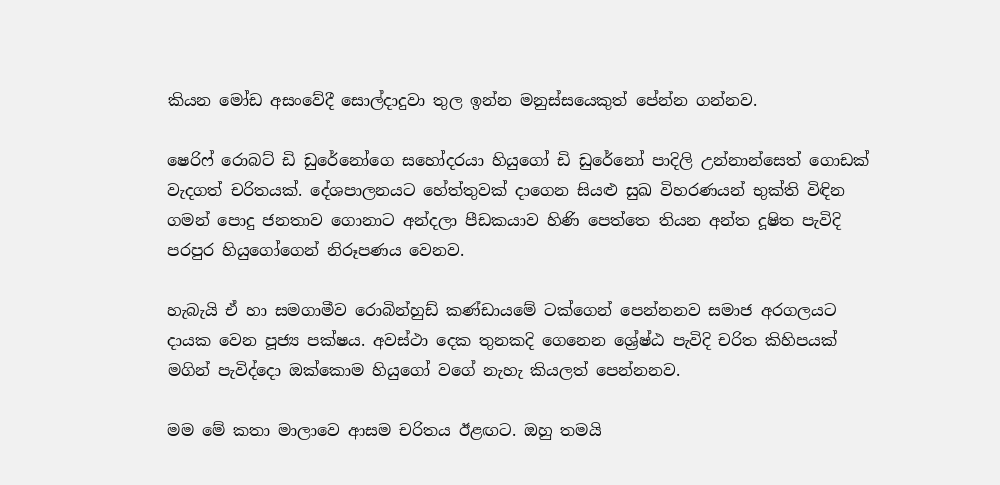කියන මෝඩ අසංවේදී සොල්දාදුවා තුල ඉන්න මනුස්සයෙකුත් පේන්න ගන්නව.

ෂෙරිෆ් රොබට් ඩි ඩුරේනෝගෙ සහෝදරයා හියුගෝ ඩි ඩුරේනෝ පාදිලි උන්නාන්සෙත් ගොඩක් වැදගත් චරිතයක්. දේශපාලනයට හේත්තුවක් දාගෙන සියළු සුඛ විහරණයන් භුක්ති විඳින ගමන් පොදු ජනතාව ගොනාට අන්දලා පීඩකයාව හිණි පෙත්තෙ තියන අන්ත දූෂිත පැවිදි පරපුර හියුගෝගෙන් නිරූපණය වෙනව.

හැබැයි ඒ හා සමගාමීව රොබින්හුඩ් කණ්ඩායමේ ටක්ගෙන් පෙන්නනව සමාජ අරගලයට දායක වෙන පූජ්‍ය පක්ෂය. අවස්ථා දෙක තුනකදි ගෙනෙන ශ්‍රේෂ්ඨ පැවිදි චරිත කිහිපයක් මගින් පැවිද්දො ඔක්කොම හියුගෝ වගේ නැහැ කියලත් පෙන්නනව.

මම මේ කතා මාලාවෙ ආසම චරිතය ඊළඟට. ඔහු තමයි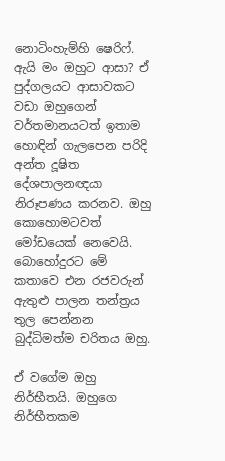නොටිංහැම්හි ෂෙරිෆ්. ඇයි මං ඔහුට ආසා? ඒ පුද්ගලයට ආසාවකට වඩා ඔහුගෙන් වර්තමානයටත් ඉතාම හොඳින් ගැලපෙන පරිදි අන්ත දූෂිත දේශපාලනඥයා නිරූපණය කරනව. ඔහු කොහොමටවත් මෝඩයෙක් නෙවෙයි. බොහෝදුරට මේ කතාවෙ එන රජවරුන් ඇතුළු පාලන තන්ත්‍රය තුල පෙන්නන බුද්ධිමත්ම චරිතය ඔහු.

ඒ වගේම ඔහු නිර්භීතයි. ඔහුගෙ නිර්භීතකම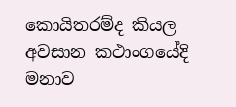කොයිතරම්ද කියල අවසාන කථාංගයේදි මනාව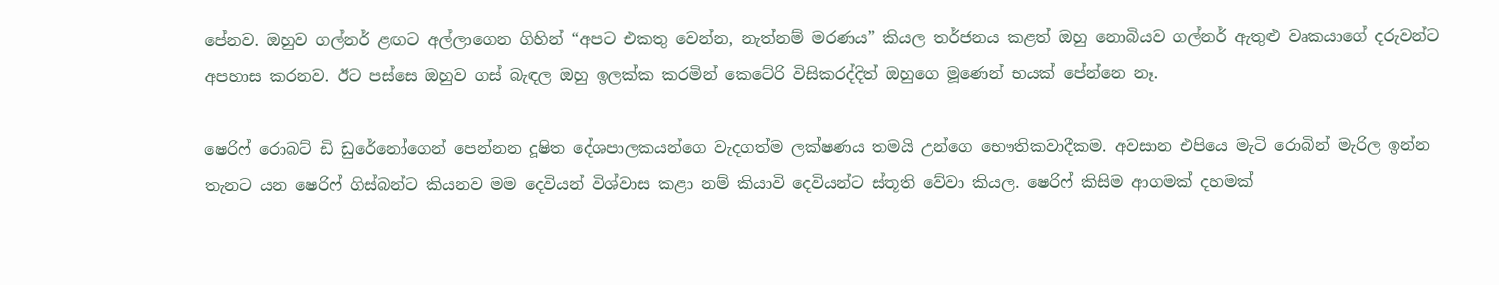පේනව. ඔහුව ගල්නර් ළඟට අල්ලාගෙන ගිහින් “අපට එකතු වෙන්න, නැත්නම් මරණය” කියල තර්ජනය කළත් ඔහු නොබියව ගල්නර් ඇතුළු වෘකයාගේ දරුවන්ට අපහාස කරනව. ඊට පස්සෙ ඔහුව ගස් බැඳල ඔහු ඉලක්ක කරමින් කෙටේරි විසිකරද්දිත් ඔහුගෙ මූණෙන් භයක් පේන්නෙ නෑ.

ෂෙරිෆ් රොබට් ඩි ඩුරේනෝගෙන් පෙන්නන දූෂිත දේශපාලකයන්ගෙ වැදගත්ම ලක්ෂණය තමයි උන්ගෙ භෞතිකවාදීකම. අවසාන එපියෙ මැටි රොබින් මැරිල ඉන්න තැනට යන ෂෙරිෆ් ගිස්බන්ට කියනව මම දෙවියන් විශ්වාස කළා නම් කියාවි දෙවියන්ට ස්තූති වේවා කියල. ෂෙරිෆ් කිසිම ආගමක් දහමක්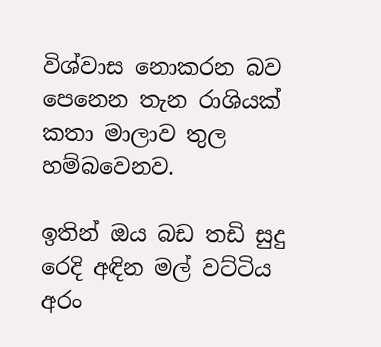විශ්වාස නොකරන බව පෙනෙන තැන රාශියක් කතා මාලාව තුල හම්බවෙනව.

ඉතින් ඔය බඩ තඩි සුදු රෙදි අඳින මල් වට්ටිය අරං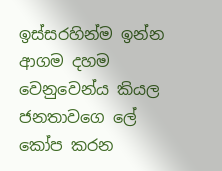ඉස්සරහින්ම ඉන්න ආගම දහම වෙනුවෙන්ය කියල ජනතාවගෙ ලේ කෝප කරන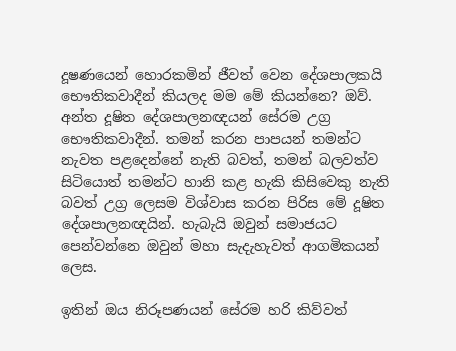දූෂණයෙන් හොරකමින් ජීවත් වෙන දේශපාලකයි භෞතිකවාදීන් කියලද මම මේ කියන්නෙ? ඔව්. අන්ත දූෂිත දේශපාලනඥයන් සේරම උග්‍ර භෞතිකවාදීන්. තමන් කරන පාපයන් තමන්ට නැවත පළදෙන්නේ නැති බවත්, තමන් බලවත්ව සිටියොත් තමන්ට හානි කළ හැකි කිසිවෙකු නැති බවත් උග්‍ර ලෙසම විශ්වාස කරන පිරිස මේ දූෂිත දේශපාලනඥයින්. හැබැයි ඔවුන් සමාජයට පෙන්වන්නෙ ඔවුන් මහා සැදැහැවත් ආගමිකයන් ලෙස.

ඉතින් ඔය නිරූපණයන් සේරම හරි කිව්වත්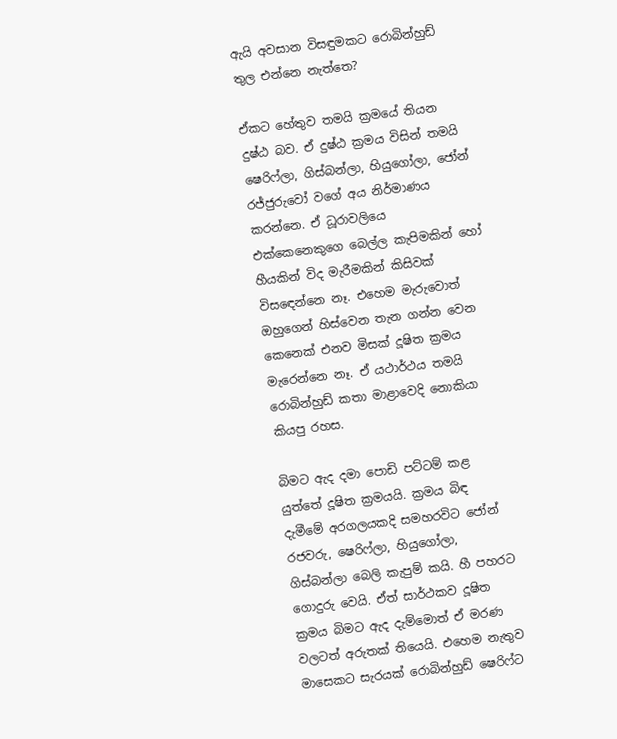ඇයි අවසාන විසඳුමකට රොබින්හුඩ් තුල එන්නෙ නැත්තෙ?

ඒකට හේතුව තමයි ක්‍රමයේ තියන දුෂ්ඨ බව. ඒ දුෂ්ඨ ක්‍රමය විසින් තමයි ෂෙරිෆ්ලා, ගිස්බන්ලා, හියුගෝලා, ජෝන් රජ්ජුරුවෝ වගේ අය නිර්මාණය කරන්නෙ. ඒ ධූරාවලියෙ එක්කෙනෙකුගෙ බෙල්ල කැපිමකින් හෝ හීයකින් විද මැරීමකින් කිසිවක් විසඳෙන්නෙ නෑ. එහෙම මැරුවොත් ඔහුගෙන් හිස්වෙන තැන ගන්න වෙන කෙනෙක් එනව මිසක් දූෂිත ක්‍රමය මැරෙන්නෙ නෑ. ඒ යථාර්ථය තමයි රොබින්හුඩ් කතා මාළාවෙදි නොකියා කියපු රහස.

බිමට ඇද දමා පොඩි පට්ටම් කළ යුත්තේ දූෂිත ක්‍රමයයි. ක්‍රමය බිඳ දැමීමේ අරගලයකදි සමහරවිට ජෝන් රජවරු, ෂෙරිෆ්ලා, හියුගෝලා, ගිස්බන්ලා බෙලි කැපුම් කයි. හී පහරට ගොදුරු වෙයි. ඒත් සාර්ථකව දූෂිත ක්‍රමය බිමට ඇද දැම්මොත් ඒ මරණ වලටත් අරුතක් තියෙයි. එහෙම නැතුව මාසෙකට සැරයක් රොබින්හුඩ් ෂෙරිෆ්ට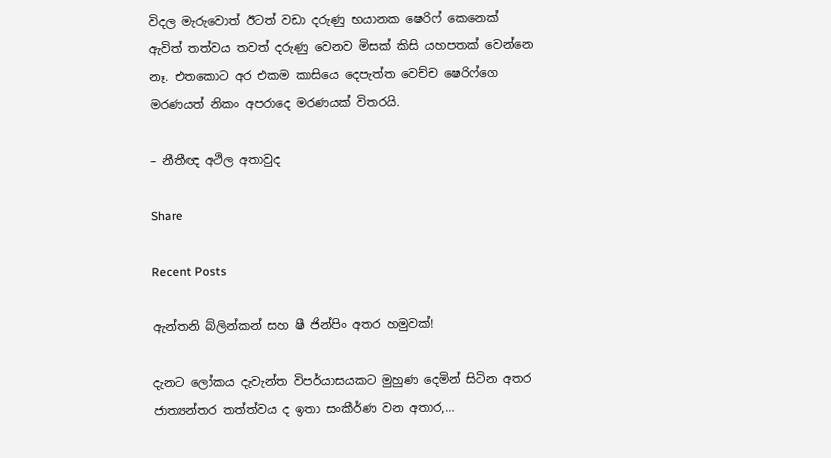විදල මැරුවොත් ඊටත් වඩා දරුණු භයානක ෂෙරිෆ් කෙනෙක් ඇවිත් තත්වය තවත් දරුණු වෙනව මිසක් කිසි යහපතක් වෙන්නෙ නෑ. එතකොට අර එකම කාසියෙ දෙපැත්ත වෙච්ච ෂෙරිෆ්ගෙ මරණයත් නිකං අපරාදෙ මරණයක් විතරයි.

– නීතීඥ අථිල අතාවුද

Share

Recent Posts

ඇන්තනි බ්ලින්කන් සහ ෂී ජින්පිං අතර හමුවක්!

දැනට ලෝකය දැවැන්ත විපර්යාසයකට මුහුණ දෙමින් සිටින අතර ජාත්‍යන්තර තත්ත්වය ද ඉතා සංකීර්ණ වන අතාර,…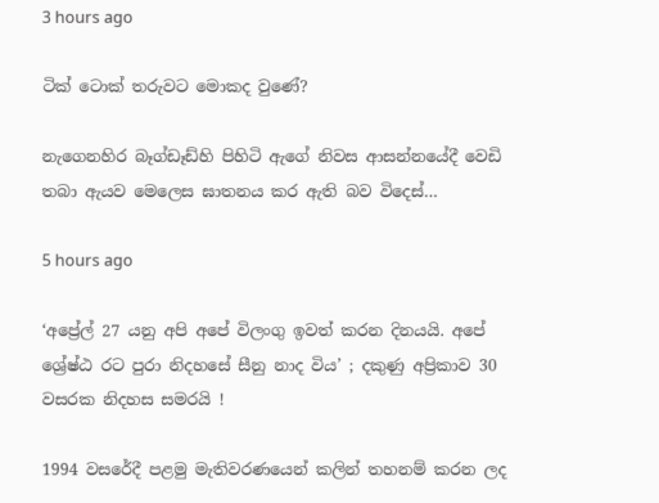3 hours ago

ටික් ටොක් තරුවට මොකද වුණේ?

නැගෙනහිර බෑග්ඩෑඩ්හි පිහිටි ඇගේ නිවස ආසන්නයේදී වෙඩි තබා ඇයව මෙලෙස ඝාතනය කර ඇති බව විදෙස්…

5 hours ago

‘අප්‍රේල් 27 යනු අපි අපේ විලංගු ඉවත් කරන දිනයයි. අපේ ශ්‍රේෂ්ඨ රට පුරා නිදහසේ සීනු නාද විය’ ; දකුණු අප්‍රිකාව 30 වසරක නිදහස සමරයි !

1994 වසරේදී පළමු මැතිවරණයෙන් කලින් තහනම් කරන ලද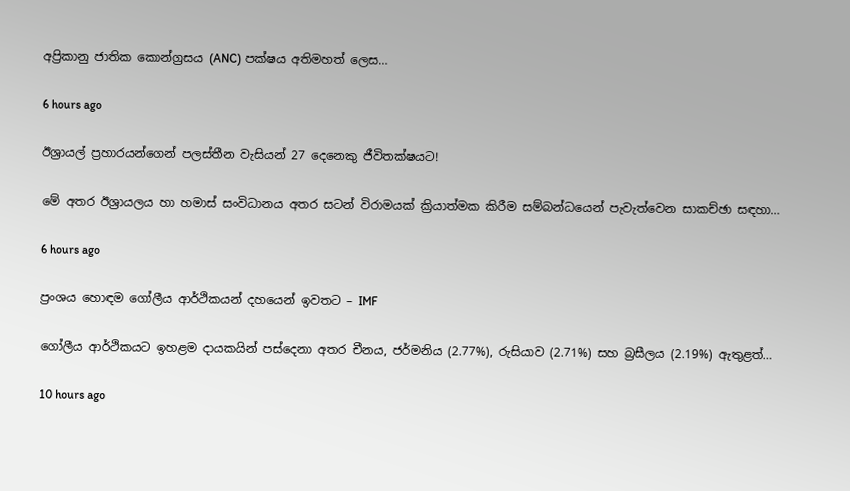අප්‍රිකානු ජාතික කොන්ග්‍රසය (ANC) පක්ෂය අතිමහත් ලෙස…

6 hours ago

ඊශ්‍රායල් ප්‍රහාරයන්ගෙන් පලස්තීන වැසියන් 27 දෙනෙකු ජීවිතක්ෂයට!

මේ අතර ඊශ්‍රායලය හා හමාස් සංවිධානය අතර සටන් විරාමයක් ක්‍රියාත්මක කිරීම සම්බන්ධයෙන් පැවැත්වෙන සාකච්ඡා සඳහා…

6 hours ago

ප්‍රංශය හොඳම ගෝලීය ආර්ථිකයන් දහයෙන් ඉවතට – IMF

ගෝලීය ආර්ථිකයට ඉහළම දායකයින් පස්දෙනා අතර චීනය, ජර්මනිය (2.77%), රුසියාව (2.71%) සහ බ්‍රසීලය (2.19%) ඇතුළත්…

10 hours ago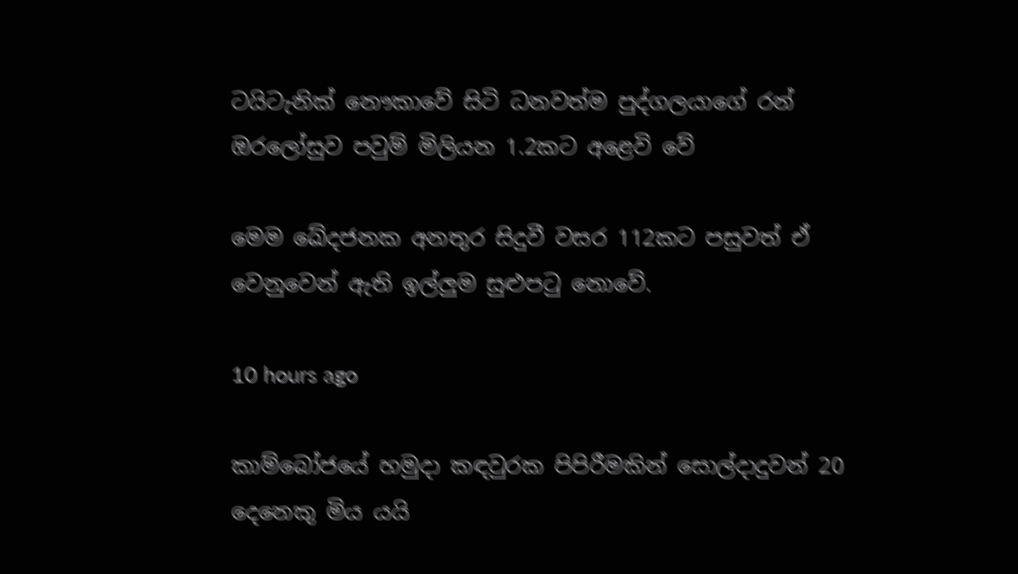ටයිටැනික් නෞකාවේ සිටි ධනවත්ම පුද්ගලයාගේ රන් ඔරලෝසුව පවුම් මිලියන 1.2කට අළෙවි වේ

මෙම ඛේදජනක අනතුර සිදුවී වසර 112කට පසුවත් ඒ වෙනුවෙන් ඇති ඉල්ලුම සුළුපටු නොවේ.

10 hours ago

කාම්බෝජයේ හමුදා කඳවුරක පිපිරීමකින් සොල්දාදුවන් 20 දෙනෙකු මිය යයි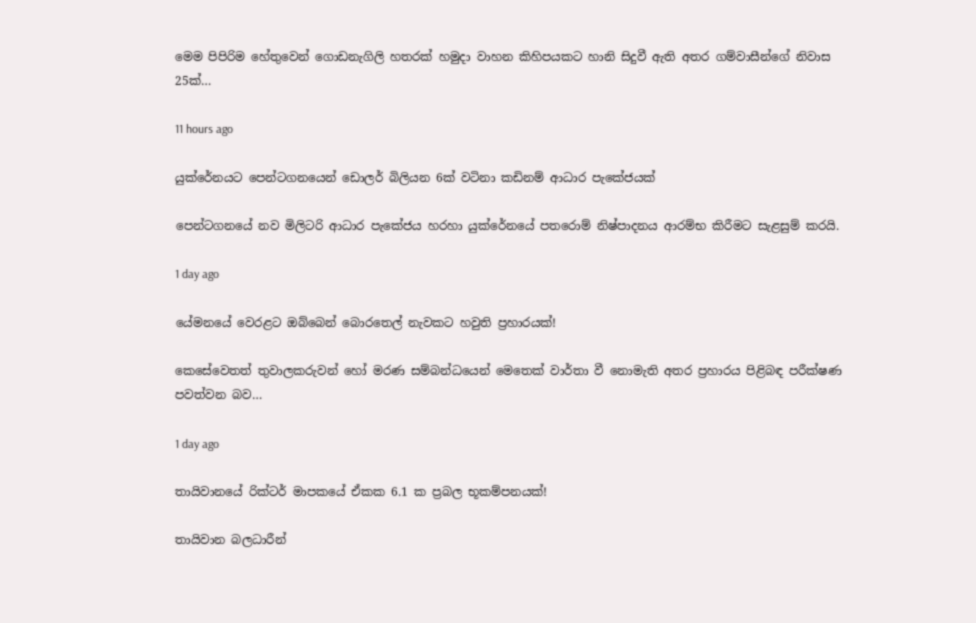මෙම පිපිරිම හේතුවෙන් ගොඩනැගිලි හතරක් හමුදා වාහන කිහිපයකට හානි සිදුවී ඇති අතර ගම්වාසීන්ගේ නිවාස 25ක්…

11 hours ago

යුක්රේනයට පෙන්ටගනයෙන් ඩොලර් බිලියන 6ක් වටිනා කඩිනම් ආධාර පැකේජයක්

පෙන්ටගනයේ නව මිලිටරි ආධාර පැකේජය හරහා යුක්රේනයේ පතරොම් නිෂ්පාදනය ආරම්භ කිරීමට සැළසුම් කරයි.

1 day ago

යේමනයේ වෙරළට ඔබ්බෙන් බොරතෙල් නැවකට හවුති ප්‍රහාරයක්!

කෙසේවෙතත් තුවාලකරුවන් හෝ මරණ සම්බන්ධයෙන් මෙතෙක් වාර්තා වී නොමැති අතර ප්‍රහාරය පිළිබඳ පරීක්ෂණ පවත්වන බව…

1 day ago

තායිවානයේ රික්ටර් මාපකයේ ඒකක 6.1 ක ප්‍රබල භූකම්පනයක්!

තායිවාන බලධාරීන්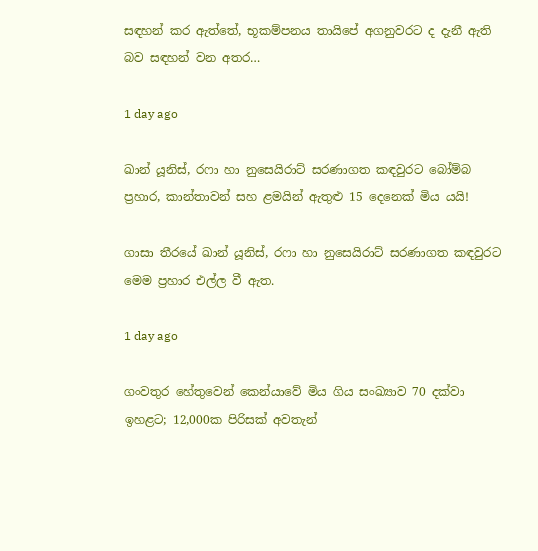සඳහන් කර ඇත්තේ, භූකම්පනය තායිපේ අගනුවරට ද දැනී ඇති බව සඳහන් වන අතර…

1 day ago

ඛාන් යූනිස්, රෆා හා නුසෙයිරාට් සරණාගත කඳවුරට බෝම්බ ප්‍රහාර, කාන්තාවන් සහ ළමයින් ඇතුළු 15 දෙනෙක් මිය යයි!

ගාසා තීරයේ ඛාන් යූනිස්, රෆා හා නුසෙයිරාට් සරණාගත කඳවුරට මෙම ප්‍රහාර එල්ල වී ඇත.

1 day ago

ගංවතුර හේතුවෙන් කෙන්යාවේ මිය ගිය සංඛ්‍යාව 70 දක්වා ඉහළට; 12,000ක පිරිසක් අවතැන්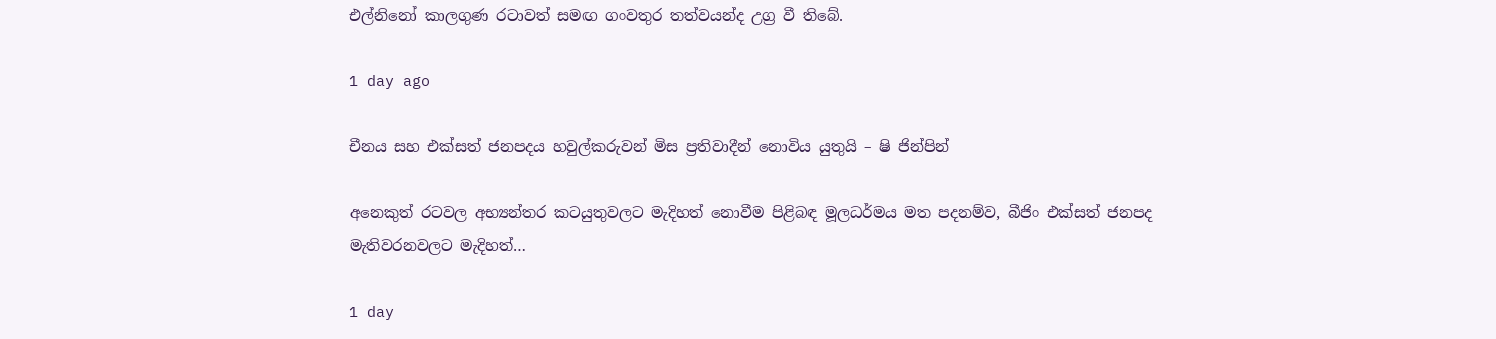එල්නිනෝ කාලගුණ රටාවත් සමඟ ගංවතුර තත්වයන්ද උග්‍ර වී තිබේ.

1 day ago

චීනය සහ එක්සත් ජනපදය හවුල්කරුවන් මිස ප්‍රතිවාදීන් නොවිය යුතුයි – ෂි ජින්පින්

අනෙකුත් රටවල අභ්‍යන්තර කටයුතුවලට මැදිහත් නොවීම පිළිබඳ මූලධර්මය මත පදනම්ව, බීජිං එක්සත් ජනපද මැතිවරනවලට මැදිහත්…

1 day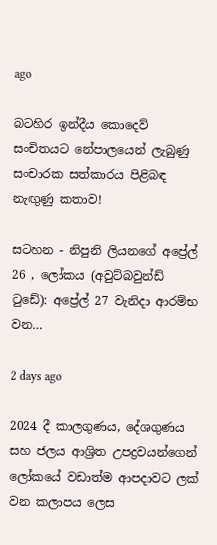ago

බටහිර ඉන්දීය කොදෙව් සංචිතයට නේපාලයෙන් ලැබුණු සංචාරක සත්කාරය පිළිබඳ නැඟුණු කතාව!

සටහන - නිපුනි ලියනගේ අප්‍රේල් 26 , ලෝකය (අවුට්බවුන්ඩ් ටුඩේ): අප්‍රේල් 27 වැනිදා ආරම්භ වන…

2 days ago

2024 දී කාලගුණය, දේශගුණය සහ ජලය ආශ්‍රිත උපද්‍රවයන්ගෙන් ලෝකයේ වඩාත්ම ආපදාවට ලක් වන කලාපය ලෙස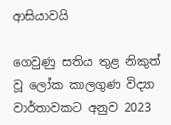ආසියාවයි

ගෙවුණු සතිය තුළ නිකුත් වූ ලෝක කාලගුණ විද්‍යා වාර්තාවකට අනුව 2023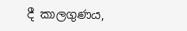දී කාලගුණය,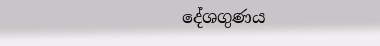දේශගුණය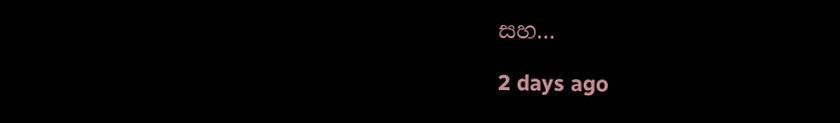සහ…

2 days ago